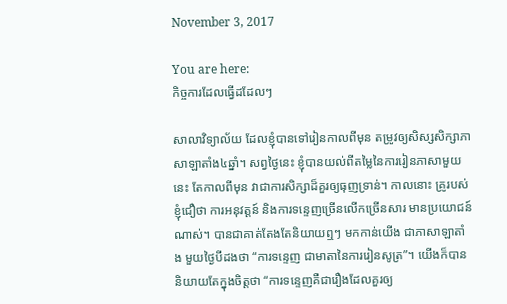November 3, 2017

You are here:
កិច្ចការដែលធ្វើដដែលៗ

សាលាវិទ្យាល័យ ដែលខ្ញុំបានទៅរៀនកាលពីមុន តម្រូវឲ្យសិស្សសិក្សាភាសាឡាតាំង៤ឆ្នាំ។ សព្វថ្ងៃនេះ ខ្ញុំបានយល់ពីតម្លៃនៃការរៀនភាសាមួយនេះ តែកាលពីមុន វាជាការសិក្សាដ៏គួរឲ្យធុញទ្រាន់។ កាលនោះ គ្រូរបស់ខ្ញុំជឿថា ការអនុវត្តន៍ និងការទន្ទេញច្រើនលើកច្រើនសារ មានប្រយោជន៍ណាស់។ បានជាគាត់តែងតែនិយាយឮៗ មកកាន់យើង ជាភាសាឡាតាំង មួយថ្ងៃបីដងថា “ការទន្ទេញ ជាមាតានៃការរៀនសូត្រ”។ យើងក៏បាននិយាយតែក្នុងចិត្តថា “ការទន្ទេញគឺជារឿងដែលគួរឲ្យ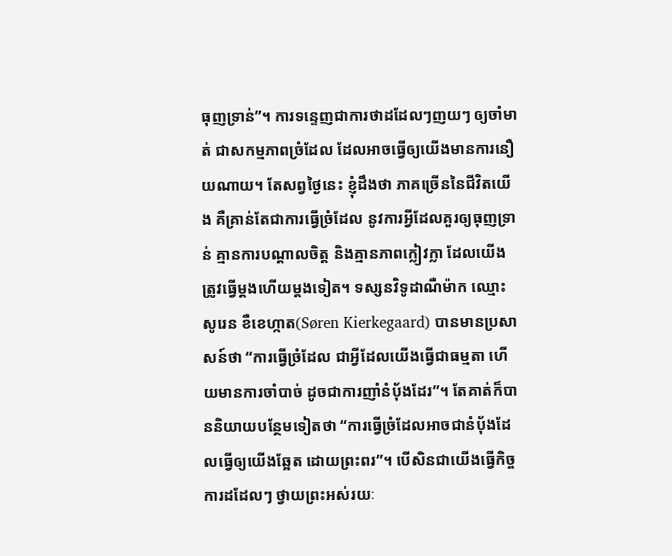ធុញទ្រាន់”។ ការទន្ទេញជាការថាដដែលៗញយៗ ឲ្យចាំមាត់ ជាសកម្មភាពច្រំដែល ដែលអាចធ្វើឲ្យយើងមានការនឿយណាយ។ តែសព្វថ្ងៃនេះ ខ្ញុំដឹងថា ភាគច្រើននៃជីវិតយើង គឺគ្រាន់តែជាការធ្វើច្រំដែល នូវការអ្វីដែលគួរឲ្យធុញទ្រាន់ គ្មានការបណ្តាលចិត្ត និងគ្មានភាពក្លៀវក្លា ដែលយើងត្រូវធ្វើម្តងហើយម្តងទៀត។ ទស្សនវិទូដាណឺម៉ាក ឈ្មោះ សូរេន ខឺខេហ្កាត(Søren Kierkegaard) បានមានប្រសាសន៍ថា “ការធ្វើច្រំដែល ជាអ្វីដែលយើងធ្វើជាធម្មតា ហើយមានការចាំបាច់ ដូចជាការញាំនំប៉័ងដែរ”។ តែគាត់ក៏បាននិយាយបន្ថែមទៀតថា “ការធ្វើច្រំដែលអាចជានំប៉័ងដែលធ្វើឲ្យយើងឆ្អែត ដោយព្រះពរ”។ បើសិនជាយើងធ្វើកិច្ចការដដែលៗ ថ្វាយព្រះអស់រយៈ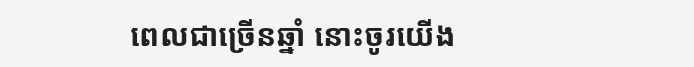ពេលជាច្រើនឆ្នាំ នោះចូរយើង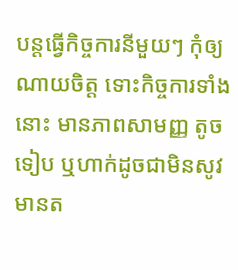បន្តធ្វើកិច្ចការនីមួយៗ កុំឲ្យណាយចិត្ត ទោះកិច្ចការទាំងនោះ មានភាពសាមញ្ញ តូចទៀប ឬហាក់ដូចជាមិនសូវមានត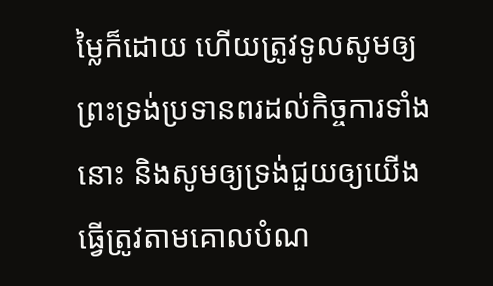ម្លៃក៏ដោយ ហើយត្រូវទូលសូមឲ្យព្រះទ្រង់ប្រទានពរដល់កិច្ចការទាំងនោះ និងសូមឲ្យទ្រង់ជួយឲ្យយើងធ្វើត្រូវតាមគោលបំណ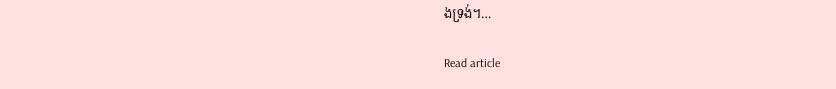ងទ្រង់។…

Read article